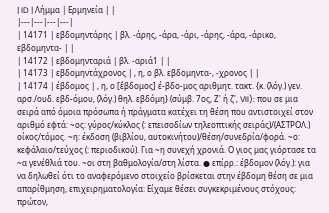| ID | Λήμμα | Ερμηνεία | |
|---|---|---|---|
| 14171 | εβδομηντάρης | βλ. -άρης, -άρα, -άρι, -άρης, -άρα, -άρικο, εβδομηντα- | |
| 14172 | εβδομηνταριά | βλ. -αριά1 | |
| 14173 | εβδομηντάχρονος | , η, ο βλ. εβδομηντα-, -χρονος | |
| 14174 | έβδομος | , η, ο [ἕβδομος] έ-βδο-μος αριθμητ. τακτ. {κ. (λόγ.) γεν. αρσ./ουδ. εβδ-όμου, (λόγ.) θηλ. εβδόμη} (σύμβ. 7ος, Ζ' ή ζ', VII): που σε μια σειρά από όμοια πρόσωπα ή πράγματα κατέχει τη θέση που αντιστοιχεί στον αριθμό εφτά: ~ος: γύρος/κύκλος (: επεισοδίων τηλεοπτικής σειράς)/(ΑΣΤΡΟΛ.) οίκος/τόμος. ~η: έκδοση (βιβλίου, αυτοκινήτου)/θέση/συνεδρία/φορά. ~ο: κεφάλαιο/τεύχος (: περιοδικού). Για ~η συνεχή χρονιά. Ο γιος μας γιόρτασε τα ~α γενέθλιά του. ~οι στη βαθμολογία/στη λίστα. ● επίρρ.: έβδομον (λόγ.): για να δηλωθεί ότι το αναφερόμενο στοιχείο βρίσκεται στην έβδομη θέση σε μια απαρίθμηση, επιχειρηματολογία: Είχαμε θέσει συγκεκριμένους στόχους: πρώτον,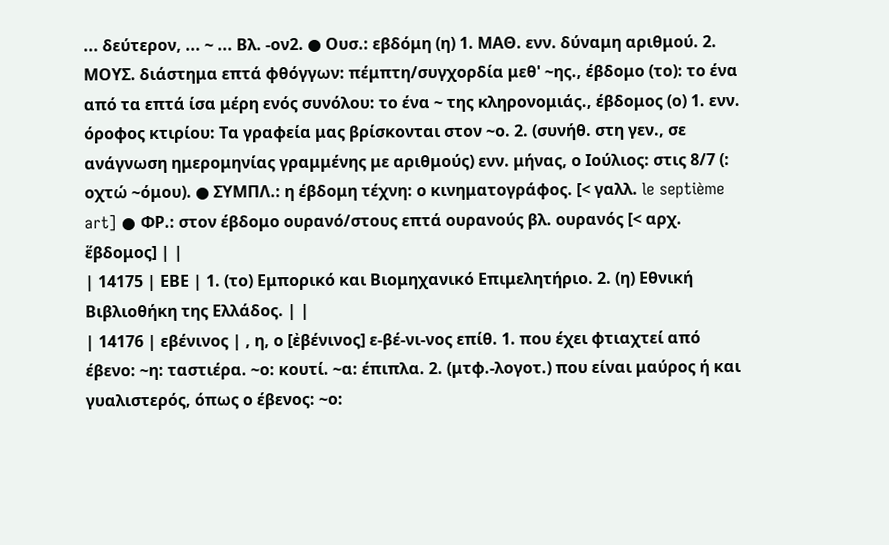... δεύτερον, ... ~ ... Βλ. -ον2. ● Ουσ.: εβδόμη (η) 1. ΜΑΘ. ενν. δύναμη αριθμού. 2. ΜΟΥΣ. διάστημα επτά φθόγγων: πέμπτη/συγχορδία μεθ' ~ης., έβδομο (το): το ένα από τα επτά ίσα μέρη ενός συνόλου: το ένα ~ της κληρονομιάς., έβδομος (ο) 1. ενν. όροφος κτιρίου: Τα γραφεία μας βρίσκονται στον ~ο. 2. (συνήθ. στη γεν., σε ανάγνωση ημερομηνίας γραμμένης με αριθμούς) ενν. μήνας, ο Ιούλιος: στις 8/7 (: οχτώ ~όμου). ● ΣΥΜΠΛ.: η έβδομη τέχνη: ο κινηματογράφος. [< γαλλ. le septième art] ● ΦΡ.: στον έβδομο ουρανό/στους επτά ουρανούς βλ. ουρανός [< αρχ. ἕβδομος] | |
| 14175 | ΕΒΕ | 1. (το) Εμπορικό και Βιομηχανικό Επιμελητήριο. 2. (η) Εθνική Βιβλιοθήκη της Ελλάδος. | |
| 14176 | εβένινος | , η, ο [ἐβένινος] ε-βέ-νι-νος επίθ. 1. που έχει φτιαχτεί από έβενο: ~η: ταστιέρα. ~ο: κουτί. ~α: έπιπλα. 2. (μτφ.-λογοτ.) που είναι μαύρος ή και γυαλιστερός, όπως ο έβενος: ~ο: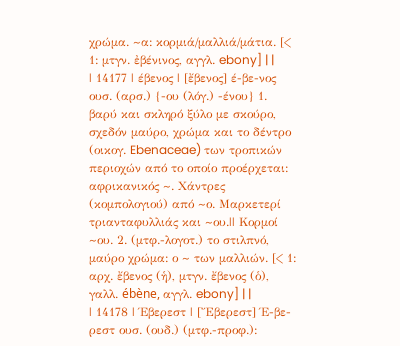χρώμα. ~α: κορμιά/μαλλιά/μάτια. [< 1: μτγν. ἐβένινος, αγγλ. ebony] | |
| 14177 | έβενος | [ἔβενος] έ-βε-νος ουσ. (αρσ.) {-ου (λόγ.) -ένου} 1. βαρύ και σκληρό ξύλο με σκούρο, σχεδόν μαύρο, χρώμα και το δέντρο (οικογ. Ebenaceae) των τροπικών περιοχών από το οποίο προέρχεται: αφρικανικός ~. Χάντρες (κομπολογιού) από ~ο. Μαρκετερί τριανταφυλλιάς και ~ου.|| Κορμοί ~ου. 2. (μτφ.-λογοτ.) το στιλπνό, μαύρο χρώμα: ο ~ των μαλλιών. [< 1: αρχ. ἔβενος (ἡ), μτγν. ἔβενος (ὁ), γαλλ. ébène, αγγλ. ebony] | |
| 14178 | Έβερεστ | [Ἔβερεστ] Έ-βε-ρεστ ουσ. (ουδ.) (μτφ.-προφ.):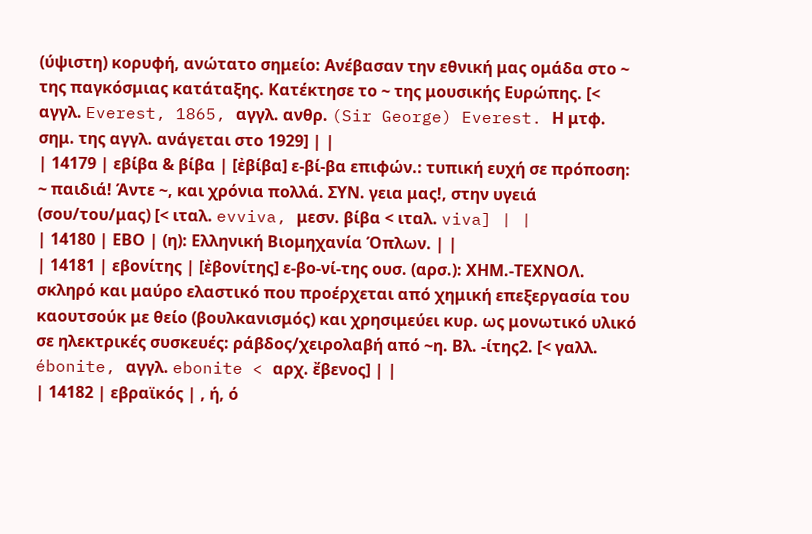(ύψιστη) κορυφή, ανώτατο σημείο: Ανέβασαν την εθνική μας ομάδα στο ~ της παγκόσμιας κατάταξης. Κατέκτησε το ~ της μουσικής Ευρώπης. [< αγγλ. Everest, 1865, αγγλ. ανθρ. (Sir George) Everest. Η μτφ. σημ. της αγγλ. ανάγεται στο 1929] | |
| 14179 | εβίβα & βίβα | [ἐβίβα] ε-βί-βα επιφών.: τυπική ευχή σε πρόποση: ~ παιδιά! Άντε ~, και χρόνια πολλά. ΣΥΝ. γεια μας!, στην υγειά (σου/του/μας) [< ιταλ. evviva, μεσν. βίβα < ιταλ. viva] | |
| 14180 | ΕΒΟ | (η): Ελληνική Βιομηχανία Όπλων. | |
| 14181 | εβονίτης | [ἐβονίτης] ε-βο-νί-της ουσ. (αρσ.): ΧΗΜ.-ΤΕΧΝΟΛ. σκληρό και μαύρο ελαστικό που προέρχεται από χημική επεξεργασία του καουτσούκ με θείο (βουλκανισμός) και χρησιμεύει κυρ. ως μονωτικό υλικό σε ηλεκτρικές συσκευές: ράβδος/χειρολαβή από ~η. Βλ. -ίτης2. [< γαλλ. ébonite, αγγλ. ebonite < αρχ. ἔβενος] | |
| 14182 | εβραϊκός | , ή, ό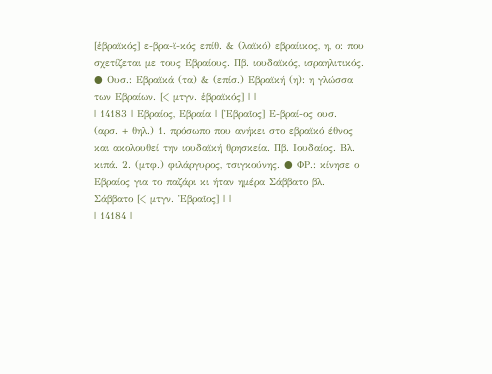[ἑβραϊκός] ε-βρα-ϊ-κός επίθ. & (λαϊκό) εβραίικος, η, ο: που σχετίζεται με τους Εβραίους. Πβ. ιουδαϊκός, ισραηλιτικός. ● Ουσ.: Εβραϊκά (τα) & (επίσ.) Εβραϊκή (η): η γλώσσα των Εβραίων. [< μτγν. ἑβραϊκός] | |
| 14183 | Εβραίος, Εβραία | [Ἑβραῖος] Ε-βραί-ος ουσ. (αρσ. + θηλ.) 1. πρόσωπο που ανήκει στο εβραϊκό έθνος και ακολουθεί την ιουδαϊκή θρησκεία. Πβ. Ιουδαίος. Βλ. κιπά. 2. (μτφ.) φιλάργυρος, τσιγκούνης. ● ΦΡ.: κίνησε ο Εβραίος για το παζάρι κι ήταν ημέρα Σάββατο βλ. Σάββατο [< μτγν. Ἑβραῖος] | |
| 14184 |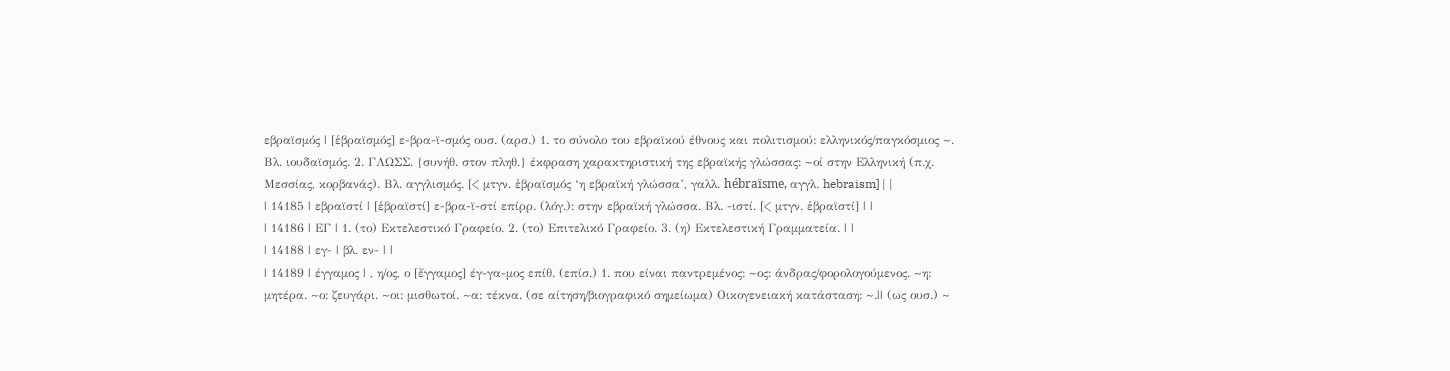εβραϊσμός | [ἑβραϊσμός] ε-βρα-ϊ-σμός ουσ. (αρσ.) 1. το σύνολο του εβραϊκού έθνους και πολιτισμού: ελληνικός/παγκόσμιος ~. Βλ. ιουδαϊσμός. 2. ΓΛΩΣΣ. {συνήθ. στον πληθ.} έκφραση χαρακτηριστική της εβραϊκής γλώσσας: ~οί στην Ελληνική (π.χ. Μεσσίας, κορβανάς). Βλ. αγγλισμός. [< μτγν. ἑβραϊσμός ‘η εβραϊκή γλώσσα’, γαλλ. hébraïsme, αγγλ. hebraism] | |
| 14185 | εβραϊστί | [ἑβραϊστί] ε-βρα-ϊ-στί επίρρ. (λόγ.): στην εβραϊκή γλώσσα. Βλ. -ιστί. [< μτγν. ἑβραϊστί] | |
| 14186 | ΕΓ | 1. (το) Εκτελεστικό Γραφείο. 2. (το) Επιτελικό Γραφείο. 3. (η) Εκτελεστική Γραμματεία. | |
| 14188 | εγ- | βλ. εν- | |
| 14189 | έγγαμος | , η/ος, ο [ἔγγαμος] έγ-γα-μος επίθ. (επίσ.) 1. που είναι παντρεμένος: ~ος: άνδρας/φορολογούμενος. ~η: μητέρα. ~ο: ζευγάρι. ~οι: μισθωτοί. ~α: τέκνα. (σε αίτηση/βιογραφικό σημείωμα) Οικογενειακή κατάσταση: ~.|| (ως ουσ.) ~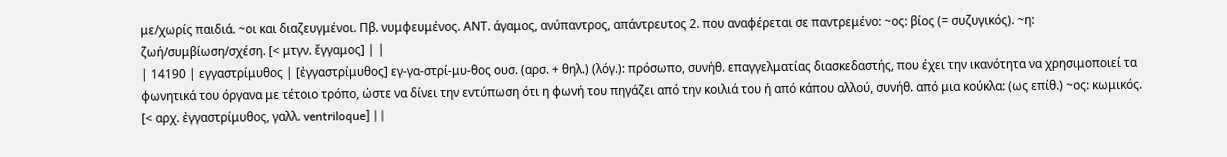με/χωρίς παιδιά. ~οι και διαζευγμένοι. Πβ. νυμφευμένος. ΑΝΤ. άγαμος, ανύπαντρος, απάντρευτος 2. που αναφέρεται σε παντρεμένο: ~ος: βίος (= συζυγικός). ~η: ζωή/συμβίωση/σχέση. [< μτγν. ἔγγαμος] | |
| 14190 | εγγαστρίμυθος | [ἐγγαστρίμυθος] εγ-γα-στρί-μυ-θος ουσ. (αρσ. + θηλ.) (λόγ.): πρόσωπο, συνήθ. επαγγελματίας διασκεδαστής, που έχει την ικανότητα να χρησιμοποιεί τα φωνητικά του όργανα με τέτοιο τρόπο, ώστε να δίνει την εντύπωση ότι η φωνή του πηγάζει από την κοιλιά του ή από κάπου αλλού, συνήθ. από μια κούκλα: (ως επίθ.) ~ος: κωμικός. [< αρχ. ἐγγαστρίμυθος, γαλλ. ventriloque] | |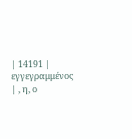| 14191 | εγγεγραμμένος | , η, ο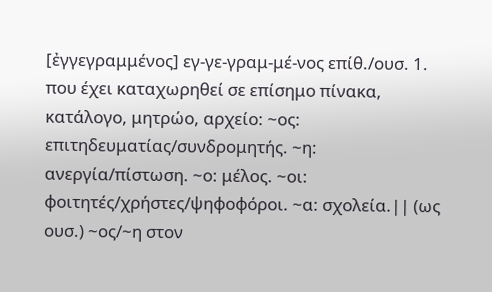[ἐγγεγραμμένος] εγ-γε-γραμ-μέ-νος επίθ./ουσ. 1. που έχει καταχωρηθεί σε επίσημο πίνακα, κατάλογο, μητρώο, αρχείο: ~ος: επιτηδευματίας/συνδρομητής. ~η: ανεργία/πίστωση. ~ο: μέλος. ~οι: φοιτητές/χρήστες/ψηφοφόροι. ~α: σχολεία.|| (ως ουσ.) ~ος/~η στον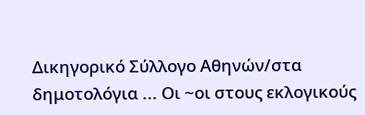Δικηγορικό Σύλλογο Αθηνών/στα δημοτολόγια ... Οι ~οι στους εκλογικούς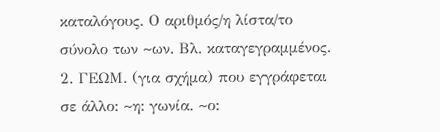καταλόγους. Ο αριθμός/η λίστα/το σύνολο των ~ων. Βλ. καταγεγραμμένος. 2. ΓΕΩΜ. (για σχήμα) που εγγράφεται σε άλλο: ~η: γωνία. ~ο: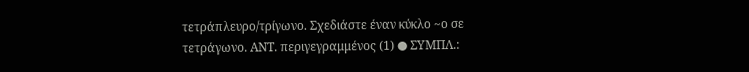τετράπλευρο/τρίγωνο. Σχεδιάστε έναν κύκλο ~ο σε τετράγωνο. ΑΝΤ. περιγεγραμμένος (1) ● ΣΥΜΠΛ.: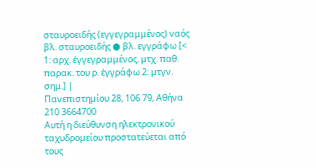σταυροειδής (εγγεγραμμένος) ναός βλ. σταυροειδής ● βλ. εγγράφω [< 1: αρχ. ἐγγεγραμμένος, μτχ. παθ. παρακ. του ρ. ἐγγράφω 2: μτγν. σημ.] |
Πανεπιστημίου 28, 106 79, Αθήνα
210 3664700
Αυτή η διεύθυνση ηλεκτρονικού ταχυδρομείου προστατεύεται από τους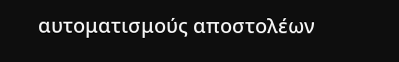αυτοματισμούς αποστολέων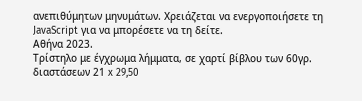ανεπιθύμητων μηνυμάτων. Χρειάζεται να ενεργοποιήσετε τη JavaScript για να μπορέσετε να τη δείτε.
Αθήνα 2023.
Τρίστηλο με έγχρωμα λήμματα, σε χαρτί βίβλου των 60γρ. διαστάσεων 21 x 29,50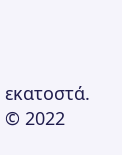εκατοστά.
© 2022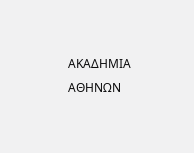ΑΚΑΔΗΜΙΑ ΑΘΗΝΩΝ